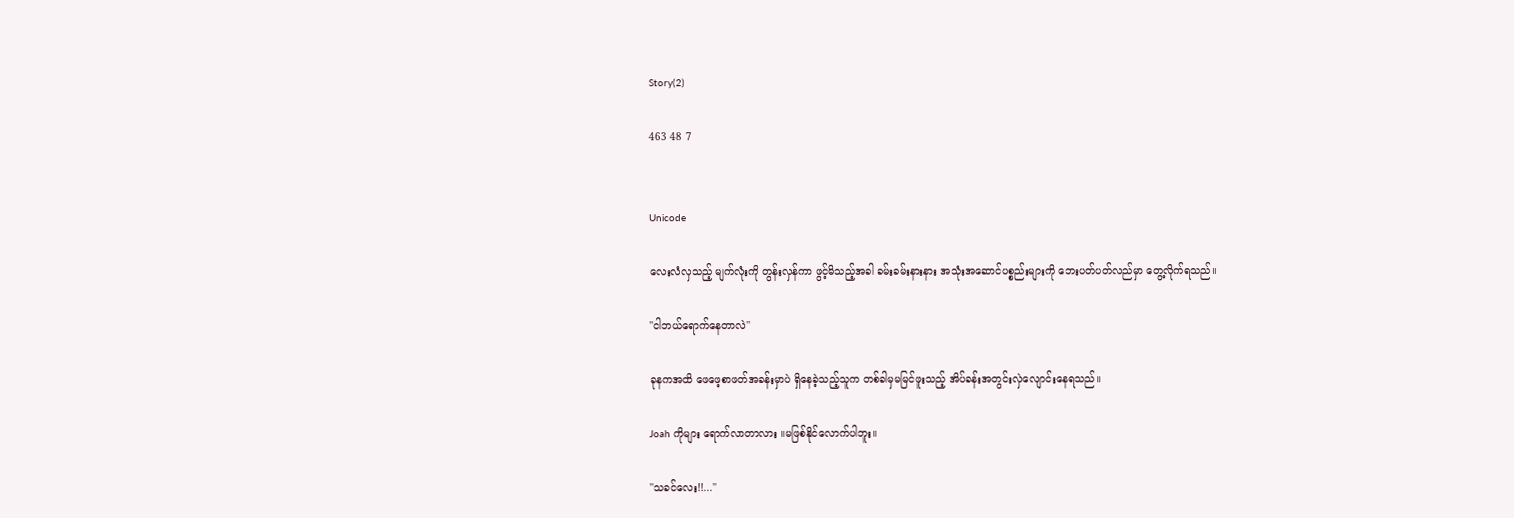Story(2)

463 48 7


Unicode

လေးလံလှသည့် မျက်လုံးကို တွန်းလှန်ကာ ဖွင့်မိသည့်အခါ ခမ်းခမ်းနားနား အသုံးအဆောင်ပစ္စည်းများကို ဘေးပတ်ပတ်လည်မှာ တွေ့လိုက်ရသည်။

''ငါဘယ်ရောက်နေတာလဲ''

ခုနကအထိ ဖေဖေ့စာဖတ်အခန်းမှာပဲ ရှိနေခဲ့သည့်သူက တစ်ခါမှမမြင်ဖူးသည့် အိပ်ခန်းအတွင်းလှဲလျောင်းနေရသည်။

Joah ကိုများ ရောက်လာတာလား ။မဖြစ်နိုင်လောက်ပါဘူး။

''သခင်လေး!!...''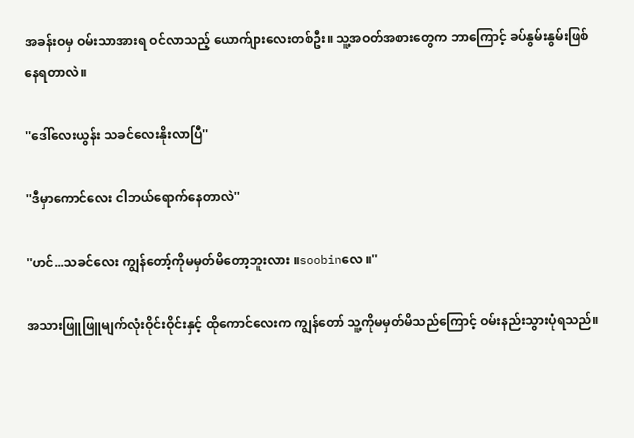အခန်းဝမှ ဝမ်းသာအားရ ဝင်လာသည့် ယောက်ျားလေးတစ်ဦး။ သူ့အဝတ်အစားတွေက ဘာကြောင့် ခပ်နွမ်းနွမ်းဖြစ်နေရတာလဲ။

''ဒေါ်လေးယွန်း သခင်လေးနိုးလာပြီ''

''ဒီမှာကောင်လေး ငါဘယ်ရောက်နေတာလဲ''

''ဟင်...သခင်လေး ကျွန်တော့်ကိုမမှတ်မိတော့ဘူးလား ။soobinလေ ။''

အသားဖြူဖြူမျက်လုံးဝိုင်းဝိုင်းနှင့် ထိုကောင်လေးက ကျွန်တော် သူ့ကိုမမှတ်မိသည်ကြောင့် ဝမ်းနည်းသွားပုံရသည်။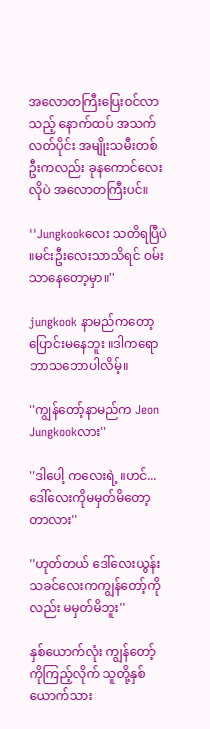အလောတကြီးပြေးဝင်လာသည့် နောက်ထပ် အသက်လတ်ပိုင်း အမျိုးသမီးတစ်ဦးကလည်း ခုနကောင်လေးလိုပဲ အလောတကြီးပင်။

''Jungkookလေး သတိရပြီပဲ ။မင်းဦးလေးသာသိရင် ဝမ်းသာနေတော့မှာ။''

jungkook နာမည်ကတော့ပြောင်းမနေဘူး ။ဒါကရောဘာသဘောပါလိမ့်။

''ကျွန်တော့်နာမည်က Jeon Jungkookလား''

''ဒါပေါ့ ကလေးရဲ့ ။ဟင်... ဒေါ်လေးကိုမမှတ်မိတော့တာလား''

''ဟုတ်တယ် ဒေါ်လေးယွန်း သခင်လေးကကျွန်တော့်ကိုလည်း မမှတ်မိဘူး''

နှစ်ယောက်လုံး ကျွန်တော့်ကိုကြည့်လိုက် သူတို့နှစ်ယောက်သား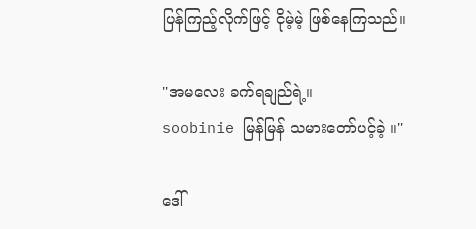ပြန်ကြည့်လိုက်ဖြင့် ငိုမဲ့မဲ့ ဖြစ်နေကြသည်။

''အမလေး ခက်ရချည်ရဲ့။
soobinie မြန်မြန် သမားတော်ပင့်ခဲ့ ။''

ဒေါ်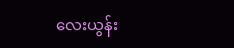လေးယွန်း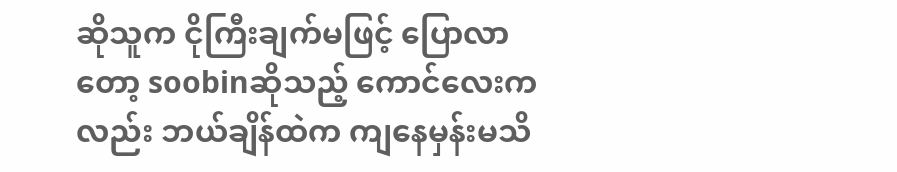ဆိုသူက ငိုကြီးချက်မဖြင့် ပြောလာတော့ soobinဆိုသည့် ကောင်လေးကလည်း ဘယ်ချိန်ထဲက ကျနေမှန်းမသိ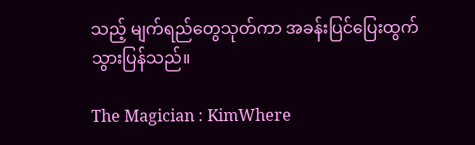သည့် မျက်ရည်တွေသုတ်ကာ အခန်းပြင်ပြေးထွက်သွားပြန်သည်။

The Magician : KimWhere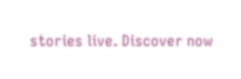stories live. Discover now